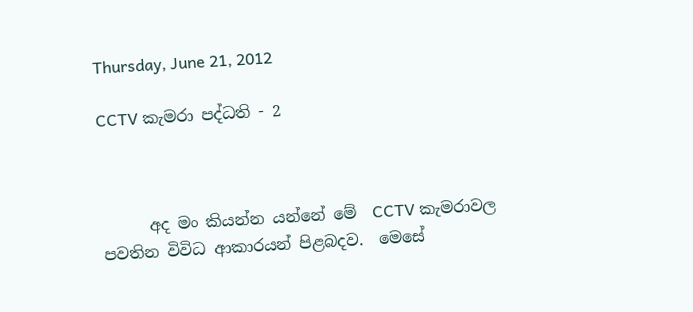Thursday, June 21, 2012

CCTV කැමරා පද්ධති - 2



      අද මං කියන්න යන්නේ මේ  CCTV කැමරාවල  පවතින විවිධ ආකාරයන් පිළබදව.  මෙසේ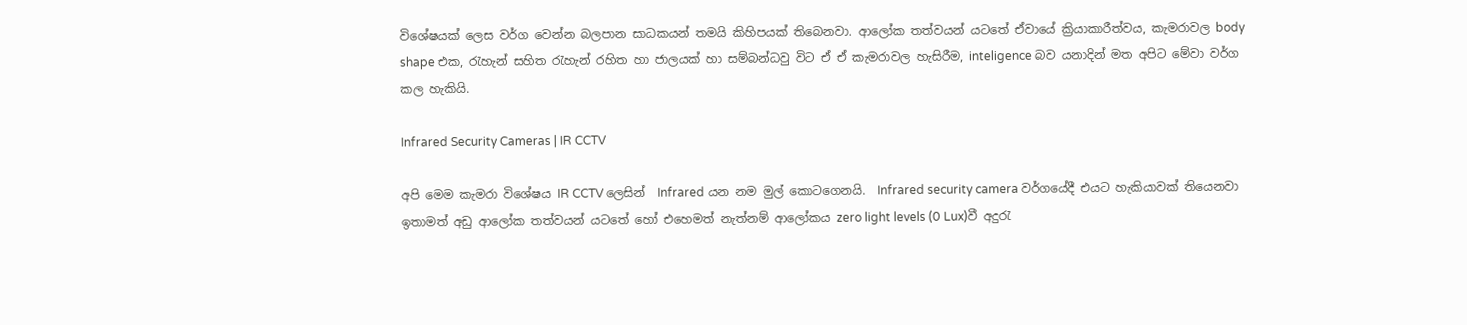විශේෂයක් ලෙස වර්ග වෙන්න බලපාන සාධකයන් තමයි කිහිපයක් තිබෙනවා. ආලෝක තත්වයන් යටතේ ඒවායේ ක්‍රියාකාරීත්වය, කැමරාවල body shape එක, රැහැන් සහිත රැහැන් රහිත හා ජාලයක් හා සම්බන්ධවු විට ඒ ඒ කැමරාවල හැසිරීම, inteligence බව යනාදින් මත අපිට මේවා වර්ග කල හැකියි.

Infrared Security Cameras | IR CCTV

අපි මෙම කැමරා විශේෂය IR CCTV ලෙසින්  Infrared යන නම මුල් කොටගෙනයි.  Infrared security camera වර්ගයේදී එයට හැකියාවක් තියෙනවා ඉතාමත් අඩු ආලෝක තත්වයන් යටතේ හෝ එහෙමත් නැත්නම් ආලෝකය zero light levels (0 Lux)වී අදුරැ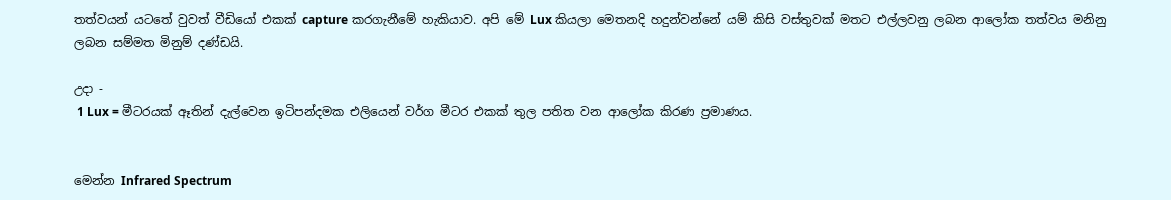තත්වයන් යටතේ වුවත් වීඩියෝ එකක් capture කරගැනීමේ හැකියාව. අපි මේ Lux කියලා මෙතනදි හදුන්වන්නේ යම් කිසි වස්තුවක් මතට එල්ලවනු ලබන ආලෝක තත්වය මනිනු ලබන සම්මත මිනුම් දණ්ඩයි.

උදා -
 1 Lux = මීටරයක් ඈතින් දැල්වෙන ඉටිපන්දමක එලියෙන් වර්ග මීටර එකක් තුල පතිත වන ආලෝක කිරණ ප්‍රමාණය.


මෙන්න Infrared Spectrum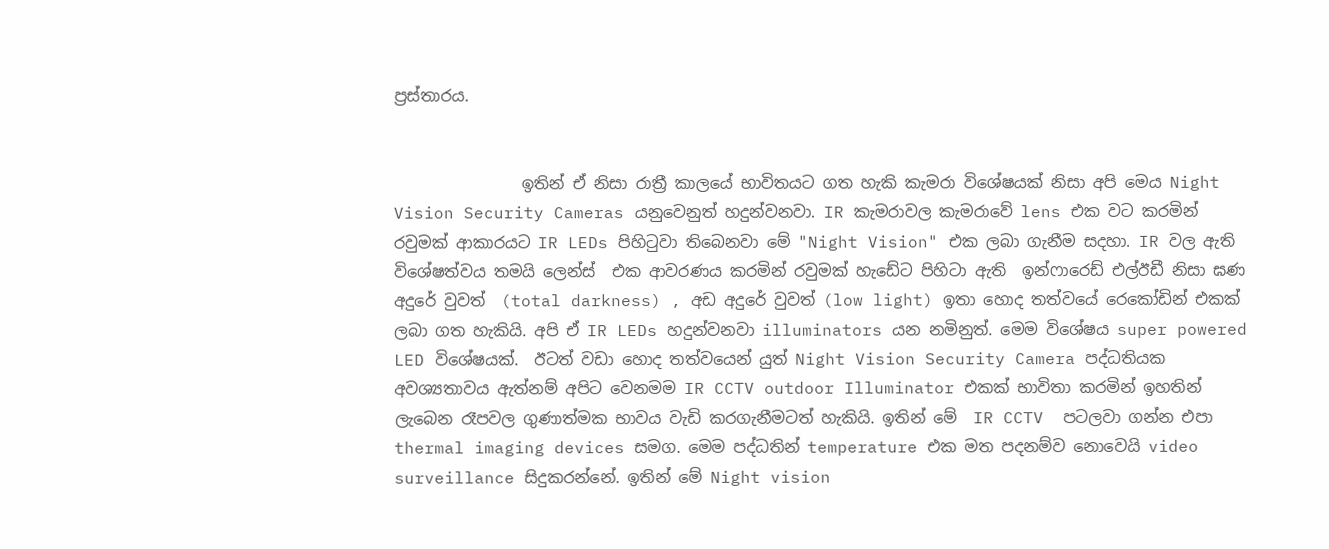ප්‍රස්තාරය.


                ඉතින් ඒ නිසා රාත්‍රී කාලයේ භාවිතයට ගත හැකි කැමරා විශේෂයක් නිසා අපි මෙය Night Vision Security Cameras යනුවෙනුත් හදුන්වනවා. IR කැමරාවල කැමරාවේ lens එක වට කරමින් රවුමක් ආකාරයට IR LEDs පිහිටුවා තිබෙනවා මේ "Night Vision" එක ලබා ගැනීම සදහා. IR වල ඇති විශේෂත්වය තමයි ලෙන්ස්  එක ආවරණය කරමින් රවුමක් හැඩේට පිහිටා ඇති  ඉන්ෆාරෙඩ් එල්ඊඩී නිසා ඝණ අදුරේ වුවත්  (total darkness) , අඩ අදුරේ වුවත් (low light) ඉතා හොද තත්වයේ රෙකෝඩින් එකක් ලබා ගත හැකියි. අපි ඒ IR LEDs හදුන්වනවා illuminators යන නමිනුත්. මෙම විශේෂය super powered  LED විශේෂයක්.  ඊටත් වඩා හොද තත්වයෙන් යුත් Night Vision Security Camera පද්ධතියක අවශ්‍යතාවය ඇත්නම් අපිට වෙනමම IR CCTV outdoor Illuminator එකක් භාවිතා කරමින් ඉහතින් ලැබෙන රෑපවල ගුණාත්මක භාවය වැඩි කරගැනීමටත් හැකියි. ඉතින් මේ  IR CCTV  පටලවා ගන්න එපා  thermal imaging devices සමග. මෙම පද්ධතින් temperature එක මත පදනම්ව නොවෙයි video surveillance සිදුකරන්නේ. ඉතින් මේ Night vision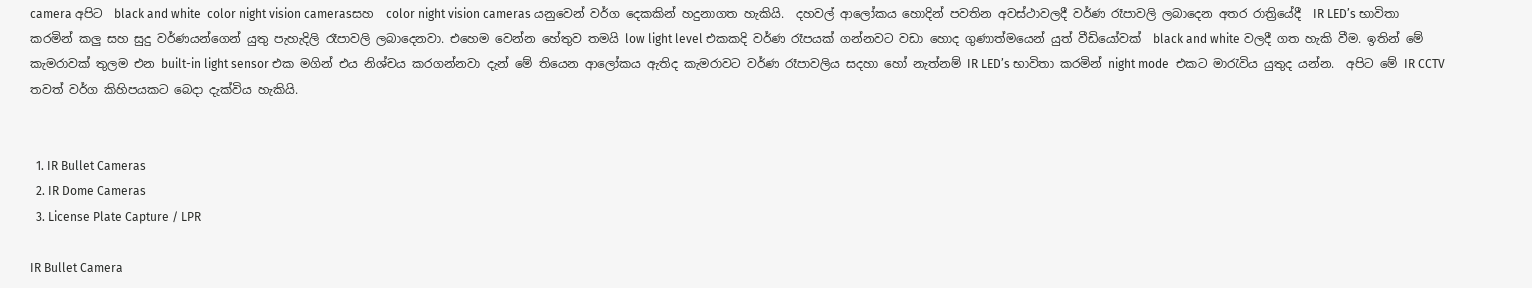camera අපිට  black and white  color night vision camerasසහ  color night vision cameras යනුවෙන් වර්ග දෙකකින් හදුනාගත හැකියි.  දහවල් ආලෝකය හොදින් පවතින අවස්ථාවලදී වර්ණ රෑපාවලි ලබාදෙන අතර රාත්‍රියේදී  IR LED’s භාවිතා කරමින් කලු සහ සුදු වර්ණයන්ගෙන් යුතු පැහැදිලි රෑපාවලි ලබාදෙනවා. එහෙම වෙන්න හේතුව තමයි low light level එකකදි වර්ණ රෑපයක් ගන්නවට වඩා හොද ගුණාත්මයෙන් යුත් වීඩියෝවක්  black and white වලදී ගත හැකි වීම. ඉතින් මේ කැමරාවක් තුලම එන built-in light sensor එක මගින් එය නිශ්චය කරගන්නවා දැන් මේ තියෙන ආලෝකය ඇතිද කැමරාවට වර්ණ රෑපාවලිය සදහා හෝ නැත්නම් IR LED’s භාවිතා කරමින් night mode  එකට මාරැවිය යුතුද යන්න.  අපිට මේ IR CCTV තවත් වර්ග කිහිපයකට බෙදා දැක්විය හැකියි.


  1. IR Bullet Cameras
  2. IR Dome Cameras
  3. License Plate Capture / LPR

IR Bullet Camera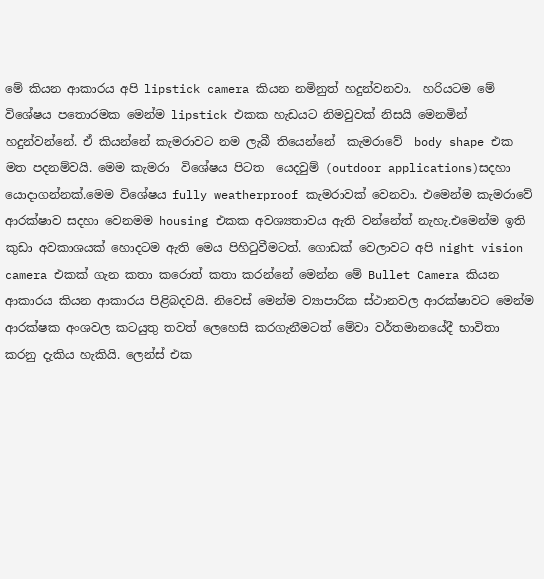මේ කියන ආකාරය අපි lipstick camera කියන නමිනුත් හදුන්වනවා.  හරියටම මේ විශේෂය පතොරමක මෙන්ම lipstick එකක හැඩයට නිමවුවක් නිසයි මෙනමින් හදුන්වන්නේ. ඒ කියන්නේ කැමරාවට නම ලැබී තියෙන්නේ  කැමරාවේ  body shape එක මත පදනම්වයි. මෙම කැමරා  විශේෂය පිටත  යෙදවුම් (outdoor applications)සදහා යොදාගන්නක්.මෙම විශේෂය fully weatherproof කැමරාවක් වෙනවා. එමෙන්ම කැමරාවේ ආරක්ෂාව සදහා වෙනමම housing එකක අවශ්‍යතාවය ඇති වන්නේත් නැහැ.එමෙන්ම ඉති කුඩා අවකාශයක් හොදටම ඇති මෙය පිහිටුවීමටත්. ගොඩක් වෙලාවට අපි night vision camera එකක් ගැන කතා කරොත් කතා කරන්නේ මෙන්න මේ Bullet Camera කියන ආකාරය කියන ආකාරය පිළිබදවයි. නිවෙස් මෙන්ම ව්‍යාපාරික ස්ථානවල ආරක්ෂාවට මෙන්ම ආරක්ෂක අංශවල කටයුතු තවත් ලෙහෙසි කරගැනීමටත් මේවා වර්තමානයේදී භාවිතා කරනු දැකිය හැකියි. ලෙන්ස් එක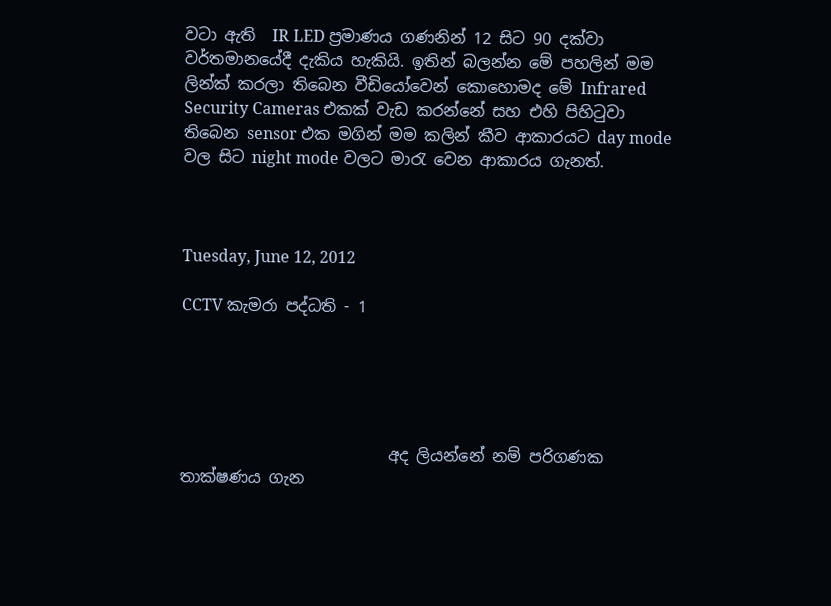වටා ඇති  IR LED ප්‍රමාණය ගණනින් 12 සිට 90 දක්වා වර්තමානයේදී දැකිය හැකියි. ඉතින් බලන්න මේ පහලින් මම ලින්ක් කරලා තිබෙන වීඩියෝවෙන් කොහොමද මේ Infrared Security Cameras එකක් වැඩ කරන්නේ සහ එහි පිහිටුවා තිබෙන sensor එක මගින් මම කලින් කීව ආකාරයට day mode වල සිට night mode වලට මාරැ වෙන ආකාරය ගැනත්.



Tuesday, June 12, 2012

CCTV කැමරා පද්ධති - 1





                          අද ලියන්නේ නම් පරිගණක තාක්ෂණය ගැන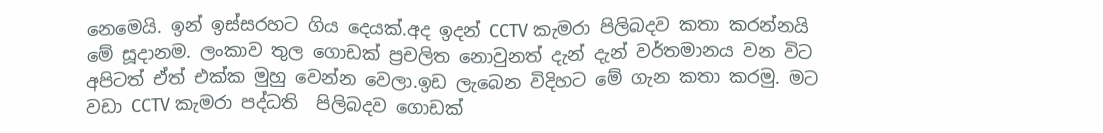නෙමෙයි. ඉන් ඉස්සරහට ගිය‍ දෙයක්.අද ඉදන් CCTV කැමරා පිලිබදව කතා කරන්නයි මේ සූදානම. ලංකාව තුල ගොඩක් ප්‍රචලිත නොවුනත් දැන් දැන් වර්තමානය වන විට අපිටත් ඒත් එක්ක මුහු වෙන්න වෙලා.ඉඩ ලැබෙන විදිහට මේ ගැන කතා කරමු. මට වඩා CCTV කැමරා පද්ධති  පිලිබදව ගොඩක්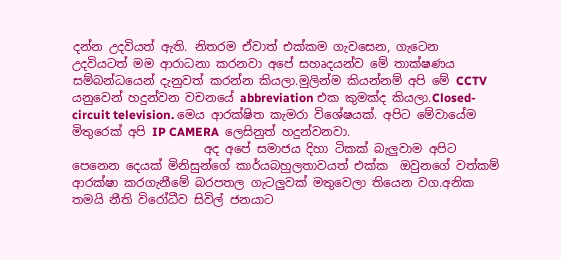දන්න උදවියත් ඇති. නිතරම ඒවාත් එක්කම ගැවසෙන, ගැටෙන උදවියටත් මම ආරාධනා කරනවා අපේ සහෘදයන්ව මේ තාක්ෂණය සම්බන්ධයෙන් දැනුවත් කරන්න කියලා.මුලින්ම කියන්නම් අපි මේ CCTV යනුවෙන් හදුන්වන වචනයේ abbreviation එක කුමක්ද කියලා.Closed-circuit television. මෙය ආරක්ෂිත කැමරා විශේෂයක්. අපිට මේවායේම මිතුරෙක් අපි IP CAMERA  ලෙසිනුත් හදුන්වනවා.
                      අද අපේ සමාජය දිහා ටිකක් බැලුවාම අපිට පෙනෙන දෙයක් මිනිසුන්ගේ කාර්යබහුලතාවයත් එක්ක  ඔවුනගේ වත්කම් ආරක්ෂා කරගැනීමේ බරපතල ගැටලුවක් මතුවෙලා තියෙන වග.අනික තමයි නීති විරෝධීව සිවිල් ජනයාට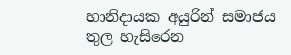හානිදායක අයුරින් සමාජය තුල හැසිරෙන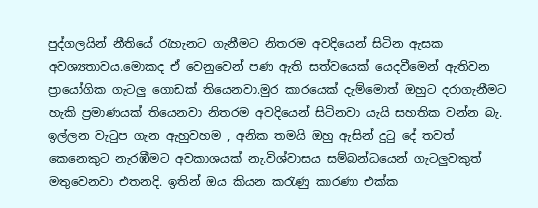පුද්ගලයින් නීතියේ රැහැනට ගැනීමට නිතරම අවදියෙන් සිටින ඇසක අවශ්‍යතාවය.මොකද ඒ වෙනුවෙන් පණ ඇති සත්වයෙක් යෙදවීමෙන් ඇතිවන ප්‍රායෝගික ගැටලු ගොඩක් තියෙනවා.මුර කාරයෙක් දැම්මොත් ඔහුට දරාගැනීමට හැකි ප්‍රමාණයක් තියෙනවා නිතරම අවදියෙන් සිටිනවා යැයි සහතික වන්න බැ. ඉල්ලන වැටුප ගැන ඇහුවහම , අනික තමයි ඔහු ඇසින් දුටු දේ තවත් කෙනෙකුට නැරඹීමට අවකාශයක් නැ.විශ්වාසය සම්බන්ධයෙන් ගැටලුවකුත් මතුවෙනවා එතනදි. ඉතින් ඔය කියන කරැණු කාරණා එක්ක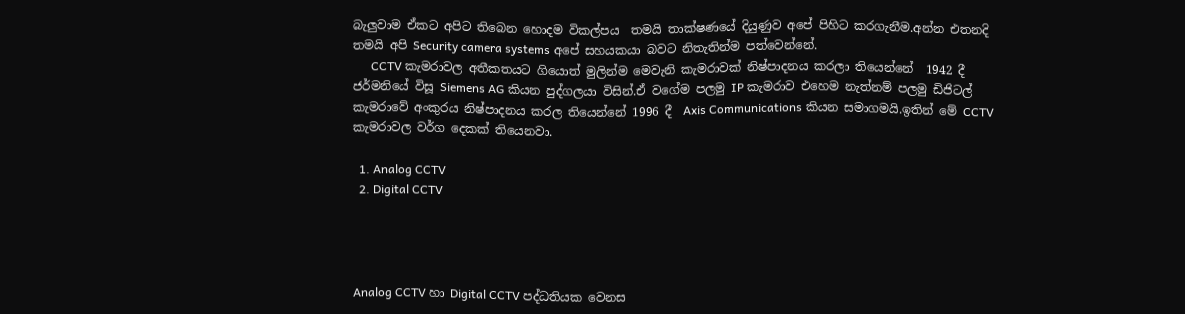බැලුවාම ඒකට අපිට තිබෙන හොදම විකල්පය  තමයි තාක්ෂණයේ දියුණුව අපේ පිහිට කරගැනීම.අන්න එතනදි තමයි අපි Security camera systems අපේ සහයකයා බවට නිතැතින්ම පත්වෙන්නේ.
      CCTV කැමරාවල අතීකතයට ගියොත් මුලින්ම මෙවැනි කැමරාවක් නිෂ්පාදනය කරලා තියෙන්නේ  1942 දී ජර්මනියේ විසූ Siemens AG කියන පුද්ගලයා විසින්.ඒ වගේම පලමු IP කැමරාව එහෙම නැත්නම් පලමු ඩිජිටල් කැමරාවේ අංකුරය නිෂ්පාදනය කරල තියෙන්නේ 1996 දී  Axis Communications කියන සමාගමයි.ඉතින් මේ CCTV කැමරාවල වර්ග දෙකක් තියෙනවා.

  1. Analog CCTV
  2. Digital CCTV




Analog CCTV හා Digital CCTV පද්ධතියක වෙනස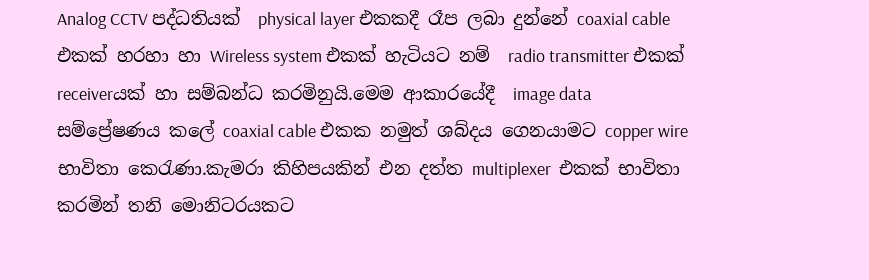Analog CCTV පද්ධතියක්  ‍physical layer එකකදී රෑප ලබා දුන්නේ coaxial cable එකක් හරහා හා Wireless system එකක් හැටියට නම්  radio transmitter එකක් receiverයක් හා සම්බන්ධ කරමිනුයි.මෙම ආකාරයේදී  image data  සම්ප්‍රේෂණය කලේ coaxial cable එකක නමුත් ශබ්දය ගෙනයාමට copper wire භාවිතා කෙරැණා.කැමරා කිහිපයකින් එන දත්ත multiplexer  එකක් භාවිතා කරමින් තනි මොනිටරයකට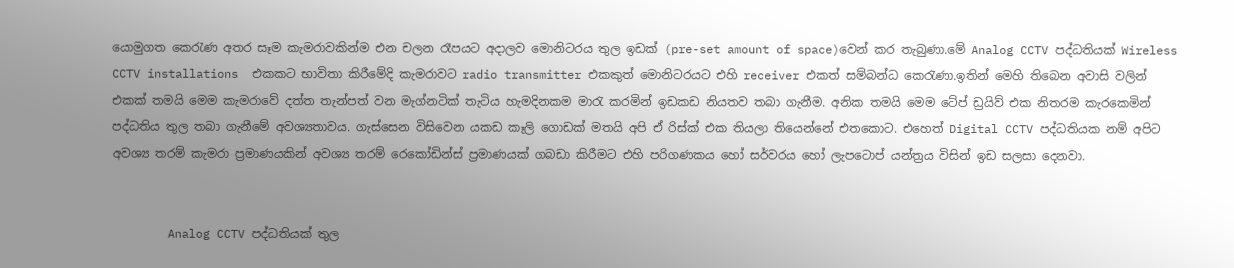යොමුගත කෙරැණ අතර සෑම කැමරාවකින්ම එන චලන රෑපයට අදාලව මොනිටරය තුල ඉඩක් (pre-set amount of space)වෙන් කර තැබුණා.මේ Analog CCTV පද්ධතියක් Wireless CCTV installations  එකකට භාවිතා කිරීමේදි කැමරාවට radio transmitter එකකුත් මොනිටරයට එහි receiver එකත් සම්බන්ධ කෙරැණා.ඉතින් මෙහි ති‍බෙන අවාසි වලින් එකක් තමයි මෙම කැමරාවේ දත්ත තැන්පත් වන මැග්නටික් තැටිය හැමදිනකම මාරැ කරමින් ඉඩකඩ නියතව තබා ගැනීම. අනික තමයි මෙම ටේප් ඩ්‍රයිව් එක නිතරම කැරකෙමින් පද්ධතිය තුල තබා ගැනීමේ අවශ්‍යතාවය. ගැස්සෙන විසිවෙන යකඩ කෑලි ගොඩක් මතයි අපි ඒ රිස්ක් එක තියලා තියෙන්නේ එතකොට. එහෙත් Digital CCTV පද්ධතියක නම් අපිට අවශ්‍ය තරම් කැමරා ප්‍රමාණයකින් අවශ්‍ය තරම් රෙකෝඩින්ස් ප්‍රමාණයක් ගබඩා කිරීමට එහි පරිගණකය හෝ සර්වරය හෝ ලැපටොප් යන්ත්‍රය විසින් ඉඩ සලසා දෙනවා.


        Analog CCTV පද්ධතියක් තුල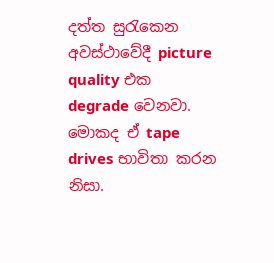දත්ත සුරැකෙන අවස්ථාවේදී picture quality එක    degrade වෙනවා. මොකද ඒ tape drives භාවිතා කරන නිසා.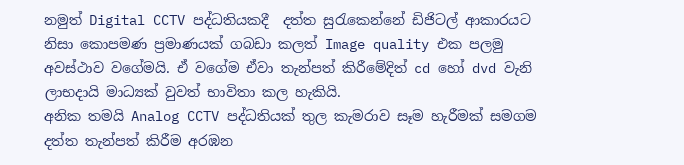නමුත් Digital CCTV පද්ධතියකදී  දත්ත සුරැකෙන්නේ ඩිජිටල් ආකාරයට නිසා කොපමණ ප්‍රමාණයක් ගබඩා කලත් Image quality එක පලමු අවස්ථාව වගේමයි. ඒ වගේම ඒවා තැන්පත් කිරීමේදිත් cd හෝ dvd වැනි ලාභදායි මාධ්‍යක් වුවත් භාවිතා කල හැකියි.
අනික තමයි Analog CCTV පද්ධතියක් තුල කැමරාව සෑම හැරීමක් සමගම දත්ත තැන්පත් කිරීම අරඹන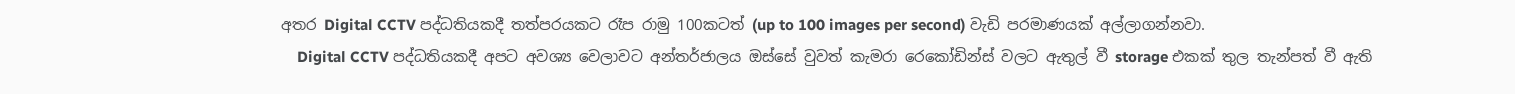අතර Digital CCTV පද්ධතියකදී තත්පරයක‍ට රෑප රාමු 100කටත් (up to 100 images per second) වැඩි පරමාණයක් අල්ලාගන්නවා.
    Digital CCTV පද්ධතියකදී අපට අවශ්‍ය වෙලාවට අන්තර්ජාලය ඔස්සේ වුවත් කැමරා රෙකෝඩින්ස් වලට ඇතුල් වී storage එකක් තුල තැන්පත් වී ඇති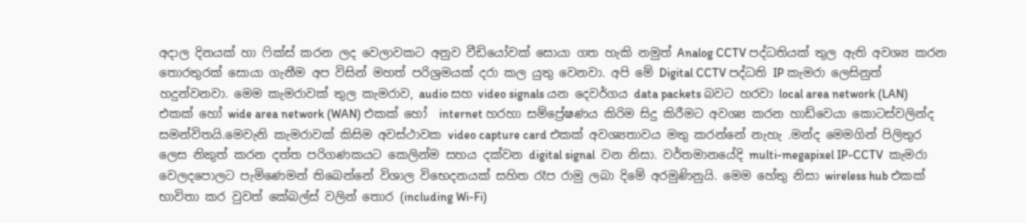අදාල දිනයක් හා ෆික්ස් කරන ලද වෙලාවකට අනුව වීඩියෝවක් සොයා ගත හැකි නමුත් Analog CCTV පද්ධතියක් තුල ඇති අවශ්‍ය කරන තොරතුරක් සොයා ගැනීම අප විසින් මහත් පරිශ්‍රමයක් දරා කල යුතු වෙනවා. අපි මේ Digital CCTV පද්ධති IP කැමරා ලෙසිනුත් හදුන්වනවා. මෙම කැමරාවක් තුල කැමරාව, audio සහ video signals යන දෙවර්ගය data packets බවට හරවා local area network (LAN) එකක් හෝ wide area network (WAN) එකක් හෝ  internet හරහා සම්ප්‍රේෂණය කිරිම සිදු කිරීමට අවශ්‍ය කරන හාඩ්වෙයා කොටස්වලින්ද සමන්විතයි.මෙවැනි කැමරාවක් කිසිම අවස්ථාවක video capture card එකක් අවශ්‍යතාවය මතු කරන්නේ නැහැ .මන්ද මෙමගින් පිලිතුර ලෙස නිකුත් කරන දත්ත පරිගණකයට කෙලින්ම සහය දක්වන digital signal  වන නිසා. වර්තමානයේදි multi-megapixel IP-CCTV  කැමරා වෙලදපොලට පැමිණෙමන් තිබෙන්‍‍නේ විශාල විභෙදනයක් සහිත රෑප රාමු ලබා දිමේ අරමුණිනුයි. මෙම හේතු නිසා wireless hub එකක් භාවිතා කර වුවත් කේබල්ස් වලින් තොර (including Wi-Fi)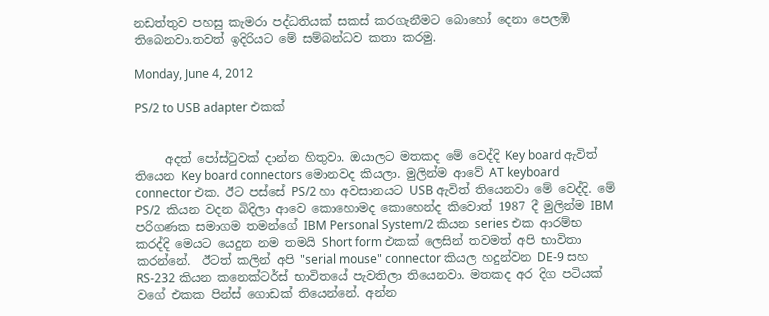නඩත්තුව පහසු කැමරා පද්ධතියක් සකස් කරගැනීමට බොහෝ දෙනා පෙලඹි තිබෙනවා.තවත් ඉදිරියට මේ සම්බන්ධව කතා කරමු.

Monday, June 4, 2012

PS/2 to USB adapter එකක්


     අදත් පෝස්ටුවක් දාන්න හිතුවා. ඔයාලට මතකද මේ වෙද්දි Key board ඇවිත් තියෙන Key board connectors මොනවද කියලා. මුලින්ම ආවේ AT keyboard connector එක. ඊට පස්සේ PS/2 හා අවසානයට USB ඇවිත් තියෙනවා මේ වෙද්දි. මේ  PS/2  කියන වදන බිදිලා ආවෙ කොහොමද කොහෙන්ද කිවොත් 1987 දී මුලින්ම IBM පරිගණක සමාගම තමන්ගේ IBM Personal System/2 කියන series එක ආරම්භ කරද්දි මෙයට යෙදුන නම තමයි Short form එකක් ලෙසින් තවමත් අපි භාවිතා කරන්නේ.  ඊටත් කලින් අපි "serial mouse" connector කියල හදුන්වන DE-9 සහ RS-232 කියන කනෙක්ටර්ස් භාවිතයේ පැවතිලා තියෙනවා. මතකද අර දිග පටියක් වගේ එකක පින්ස් ගොඩක් තියෙන්නේ. අන්න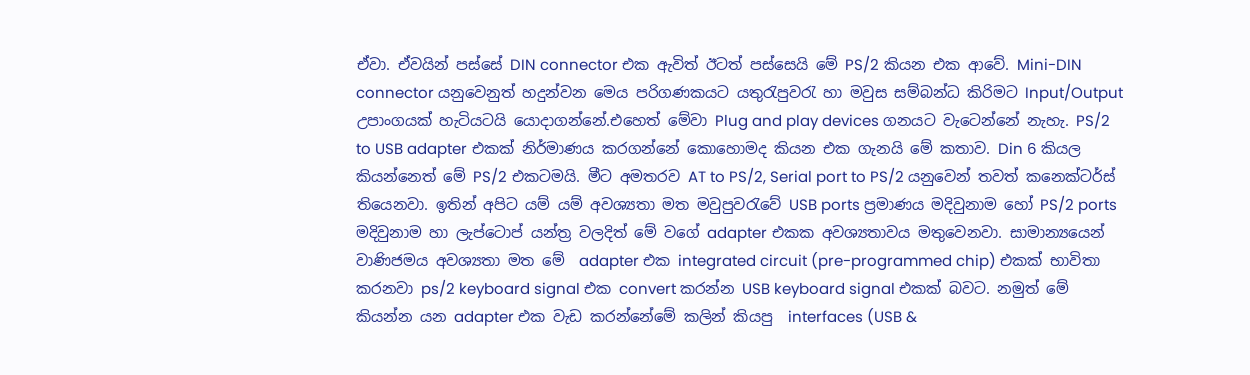ඒවා. ඒවයින් පස්සේ DIN connector එක ඇවිත් ඊටත් පස්සෙයි මේ PS/2 කියන එක ආ‍වේ. Mini-DIN connector යනුවෙනුත් හදුන්වන මෙය පරිගණකයට යතුරැපුවරැ හා මවුස සම්බන්ධ කිරිමට Input/Output උපාංගයක් හැටියටයි යොදාගන්නේ.එහෙත් මේවා Plug and play devices ගනයට වැටෙන්නේ නැහැ. PS/2 to USB adapter එකක් නිර්මාණය කරගන්නේ කොහොමද කියන එක ගැනයි මේ කතාව. Din 6 කියල කියන්නෙත් මේ PS/2 එකටමයි. මීට අමතරව AT to PS/2, Serial port to PS/2 යනුවෙන් තවත් කනෙක්ටර්ස් තියෙනවා. ඉතින් අපිට යම් යම් අවශ්‍යතා මත මවුපුවරැවේ USB ports ප්‍රමාණය මදිවුනාම හෝ PS/2 ports මදිවුනාම හා ලැප්ටොප් යන්ත්‍ර වලදිත් මේ වගේ adapter එකක අවශ්‍යතාවය මතුවෙනවා. සාමාන්‍යයෙන් වාණිජමය අවශ්‍යතා මත මේ  adapter එක integrated circuit (pre-programmed chip) එකක් භාවිතා කරනවා ps/2 keyboard signal එක convert කරන්න USB keyboard signal එකක් බවට. නමුත් ‍මේ කියන්න යන adapter එක වැඩ කරන්නේමේ කලින් කියපු  interfaces (USB &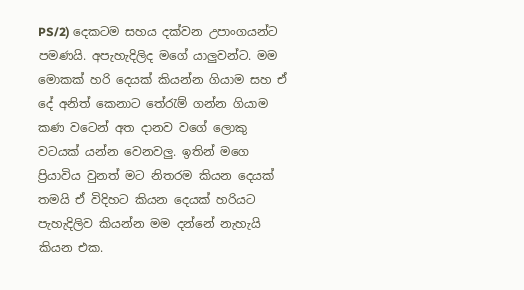PS/2) දෙකටම සහය දක්වන උපාංගයන්ට පමණයි. අපැහැදිලිද මගේ යාලුවන්ට. මම මොකක් හරි දෙයක් කියන්න ගියාම සහ ඒ දේ අනිත් කෙනාට තේරැම් ගන්න ගියාම කණ වටෙන් අත දානව වගේ ලොකු වටයක් යන්න වෙනවලු. ඉතින් මගෙ ප්‍රියාවිය වුනත් මට නිතරම කියන දෙයක් තමයි ඒ විදිහට කියන දෙයක් හරියට පැහැදිලිව කියන්න මම දන්නේ නැහැයි කියන එක.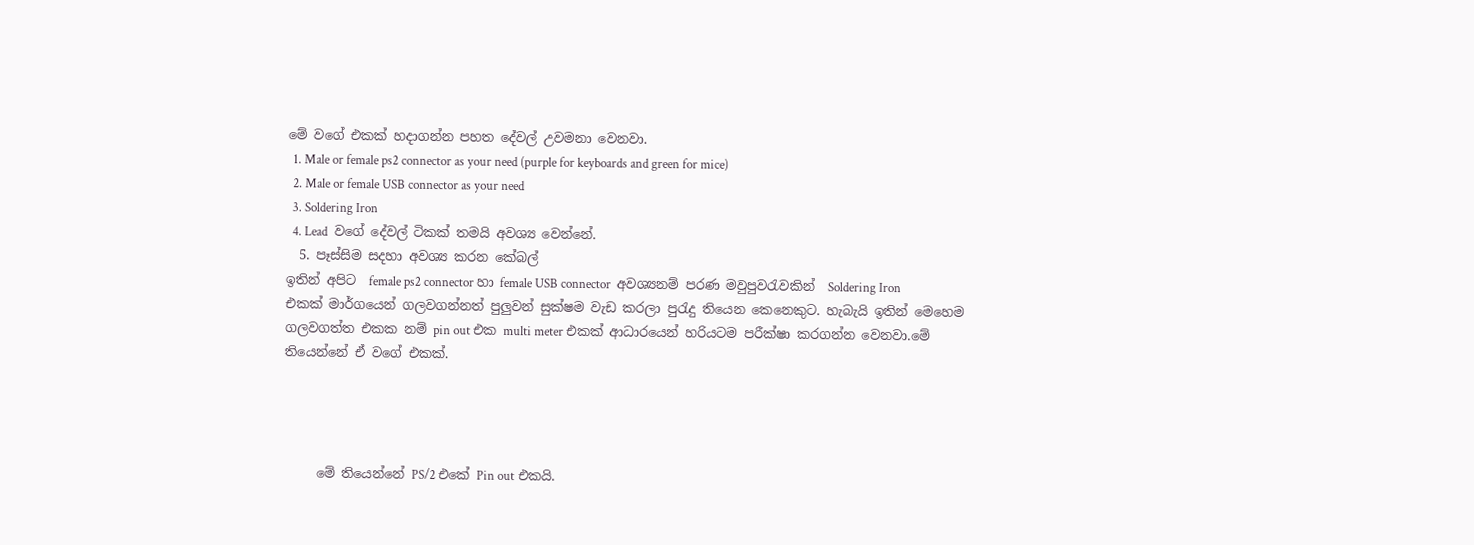මේ වගේ එකක් හදාගන්න පහත දේවල් උවමනා වෙනවා.
  1. Male or female ps2 connector as your need (purple for keyboards and green for mice)
  2. Male or female USB connector as your need
  3. Soldering Iron
  4. Lead  වගේ දේවල් ටිකක් තමයි අවශ්‍ය වෙන්නේ.
  5. පෑස්සිම සදහා අවශ්‍ය කරන කේබල්
ඉතින් අපිට  female ps2 connector හා female USB connector  අවශ්‍යනම් පරණ මවුපුවරැවකින්  Soldering Iron එකක් මාර්ගයෙන් ගලවගන්නත් පුලුවන් සුක්ෂම වැඩ කරලා පුරැදු තියෙන කෙනෙකුට. හැබැයි ඉතින් මෙහෙම ගලවගත්ත එකක නම් pin out එක multi meter එකක් ආධාරයෙන් හරියටම පරීක්ෂා කරගන්න වෙනවා.මේ තියෙන්නේ ඒ වගේ එකක්.




     මේ ති‍යෙන්නේ PS/2 එකේ Pin out එකයි.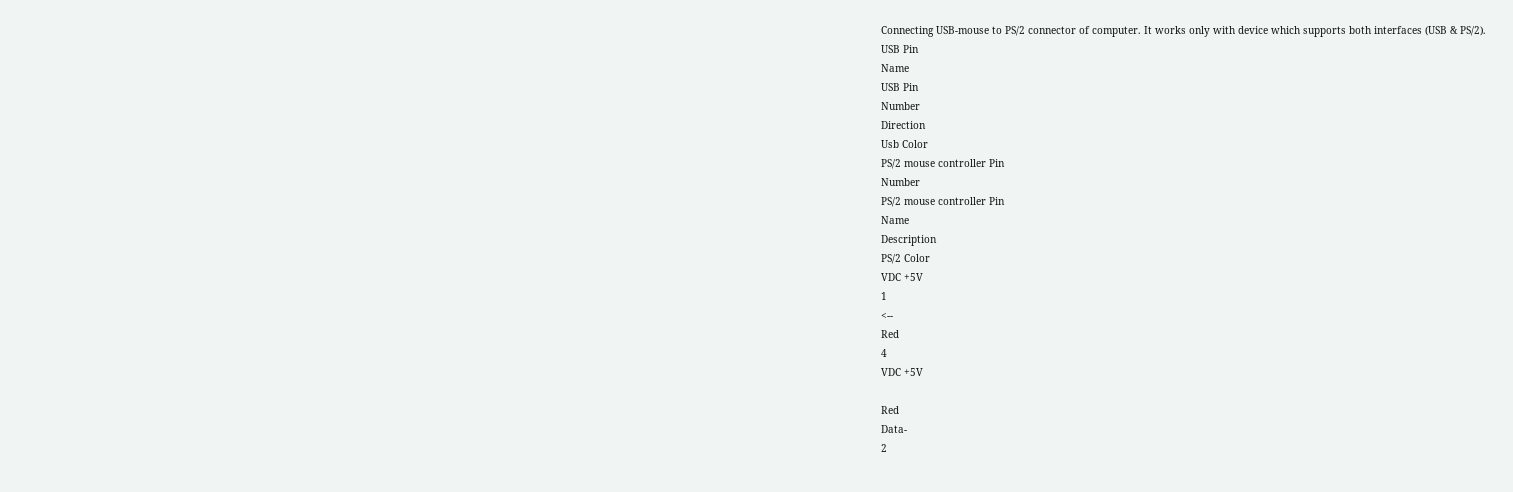Connecting USB-mouse to PS/2 connector of computer. It works only with device which supports both interfaces (USB & PS/2).
USB Pin
Name
USB Pin
Number
Direction
Usb Color
PS/2 mouse controller Pin
Number
PS/2 mouse controller Pin
Name
Description
PS/2 Color
VDC +5V
1
<--
Red
4
VDC +5V

Red
Data-
2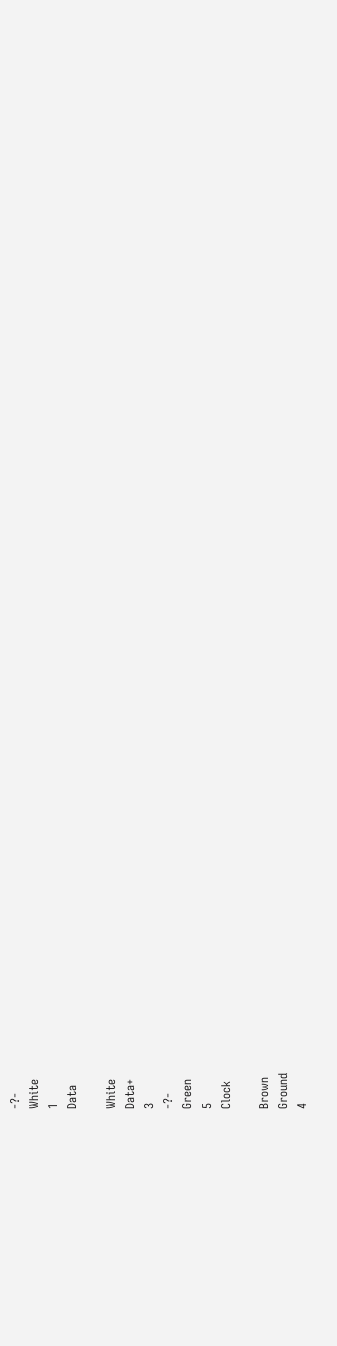-?-
White
1
Data

White
Data+
3
-?-
Green
5
Clock

Brown
Ground
4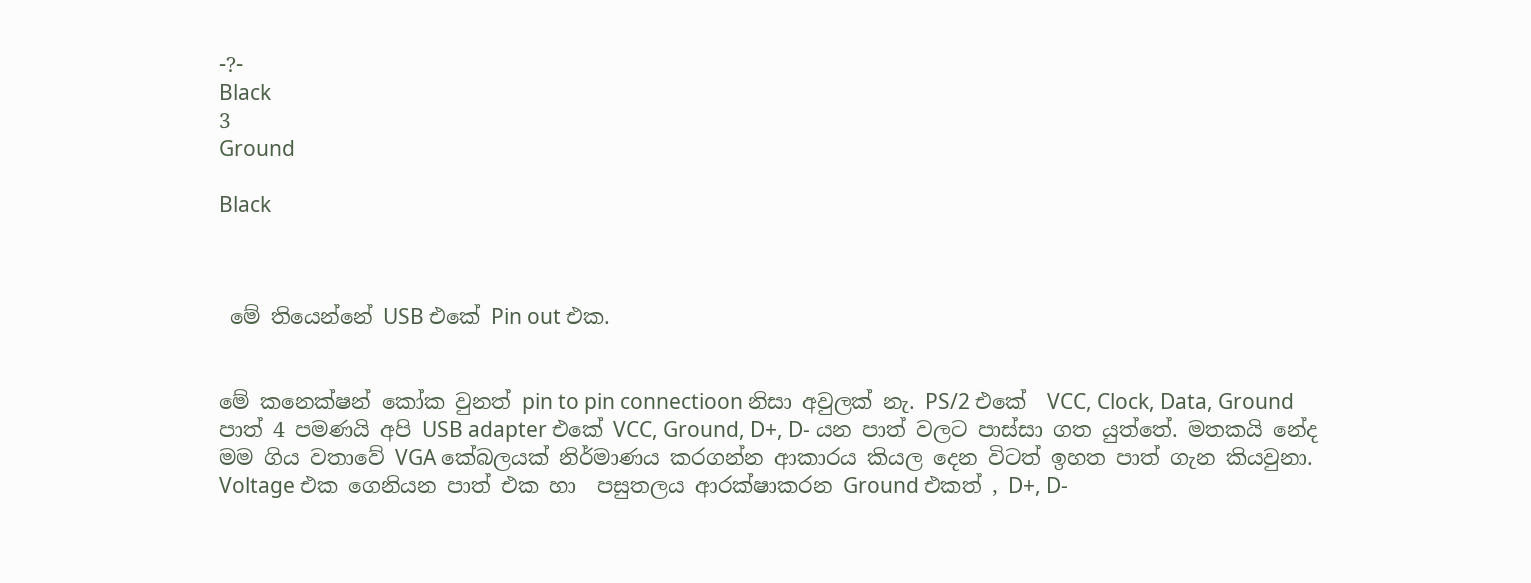-?-
Black
3
Ground

Black



 මේ ති‍යෙන්නේ USB එකේ Pin out එක.


මේ කනෙක්ෂන් කෝක වුනත් pin to pin connectioon නිසා අවුලක්‍ නැ. PS/2 එකේ  VCC, Clock, Data, Ground පාත් 4 පමණයි අපි USB adapter එකේ VCC, Ground, D+, D- යන පාත් වලට පාස්සා ගත යුත්තේ. මතකයි නේද මම ගිය වතාවේ VGA කේබලයක් නිර්මාණය කරගන්න ආකාරය කියල දෙන විටත් ඉහත පාත් ගැන කියවුනා. Voltage එක ගෙනියන පාත් එක හා  පසුතලය ආරක්ෂාකරන Ground එකත් , D+, D-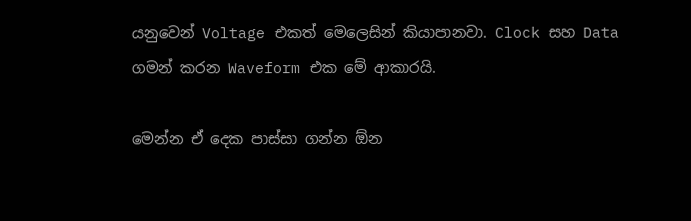යනුවෙන් Voltage එකත් මෙලෙසින් කියාපානවා. Clock සහ Data ගමන් කරන Waveform එක මේ ආකාරයි.

මෙන්න ඒ දෙක පාස්සා ගන්න ඕන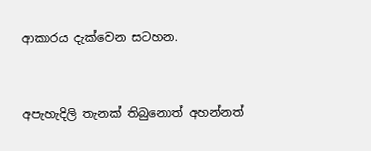ආකාරය දැක්වෙන සටහන.


අපැහැදිලි තැනක් තිබුනොත් අහන්නත්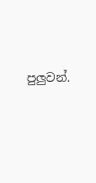පුලුවන්.